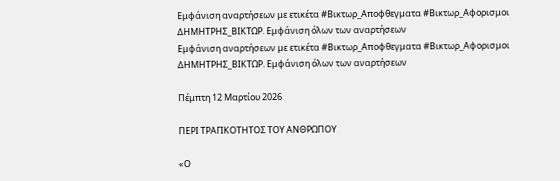Εμφάνιση αναρτήσεων με ετικέτα #Βικτωρ_Αποφθεγματα #Βικτωρ_Αφορισμοι ΔΗΜΗΤΡΗΣ_ΒΙΚΤΩΡ. Εμφάνιση όλων των αναρτήσεων
Εμφάνιση αναρτήσεων με ετικέτα #Βικτωρ_Αποφθεγματα #Βικτωρ_Αφορισμοι ΔΗΜΗΤΡΗΣ_ΒΙΚΤΩΡ. Εμφάνιση όλων των αναρτήσεων

Πέμπτη 12 Μαρτίου 2026

ΠΕΡΙ ΤΡΑΓΙΚΟΤΗΤΟΣ ΤΟΥ ΑΝΘΡΩΠΟΥ

«Ο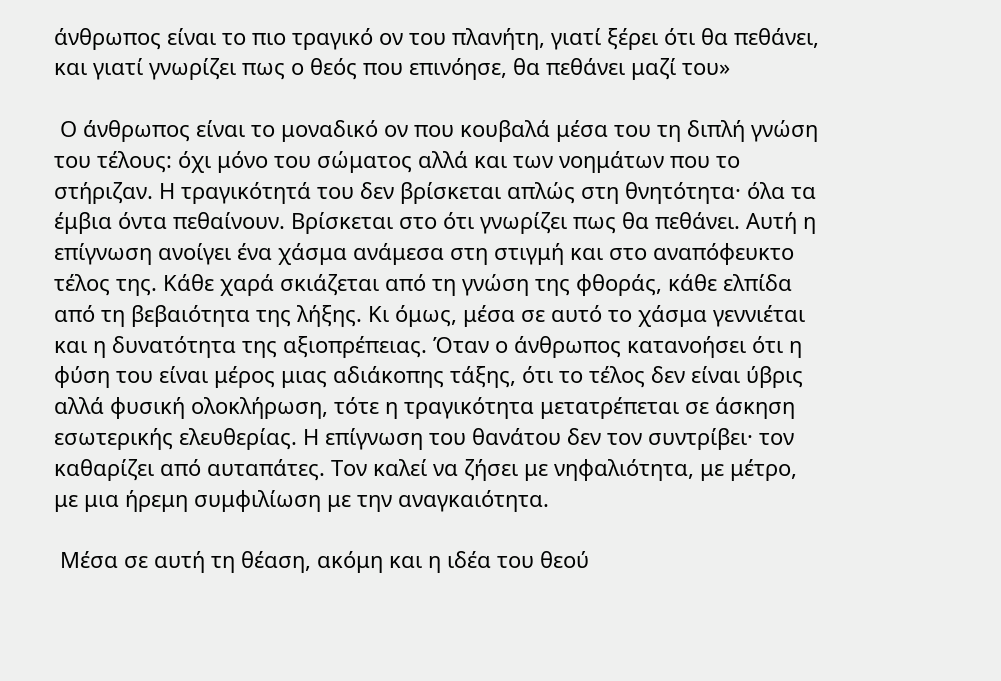άνθρωπος είναι το πιο τραγικό ον του πλανήτη, γιατί ξέρει ότι θα πεθάνει, και γιατί γνωρίζει πως ο θεός που επινόησε, θα πεθάνει μαζί του»

 Ο άνθρωπος είναι το μοναδικό ον που κουβαλά μέσα του τη διπλή γνώση του τέλους: όχι μόνο του σώματος αλλά και των νοημάτων που το στήριζαν. Η τραγικότητά του δεν βρίσκεται απλώς στη θνητότητα· όλα τα έμβια όντα πεθαίνουν. Βρίσκεται στο ότι γνωρίζει πως θα πεθάνει. Αυτή η επίγνωση ανοίγει ένα χάσμα ανάμεσα στη στιγμή και στο αναπόφευκτο τέλος της. Κάθε χαρά σκιάζεται από τη γνώση της φθοράς, κάθε ελπίδα από τη βεβαιότητα της λήξης. Κι όμως, μέσα σε αυτό το χάσμα γεννιέται και η δυνατότητα της αξιοπρέπειας. Όταν ο άνθρωπος κατανοήσει ότι η φύση του είναι μέρος μιας αδιάκοπης τάξης, ότι το τέλος δεν είναι ύβρις αλλά φυσική ολοκλήρωση, τότε η τραγικότητα μετατρέπεται σε άσκηση εσωτερικής ελευθερίας. Η επίγνωση του θανάτου δεν τον συντρίβει· τον καθαρίζει από αυταπάτες. Τον καλεί να ζήσει με νηφαλιότητα, με μέτρο, με μια ήρεμη συμφιλίωση με την αναγκαιότητα.

 Μέσα σε αυτή τη θέαση, ακόμη και η ιδέα του θεού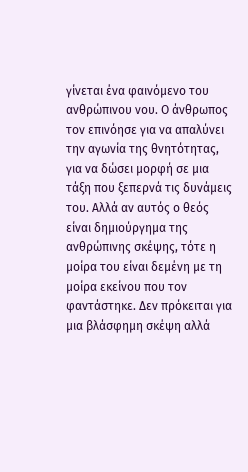γίνεται ένα φαινόμενο του ανθρώπινου νου. Ο άνθρωπος τον επινόησε για να απαλύνει την αγωνία της θνητότητας, για να δώσει μορφή σε μια τάξη που ξεπερνά τις δυνάμεις του. Αλλά αν αυτός ο θεός είναι δημιούργημα της ανθρώπινης σκέψης, τότε η μοίρα του είναι δεμένη με τη μοίρα εκείνου που τον φαντάστηκε. Δεν πρόκειται για μια βλάσφημη σκέψη αλλά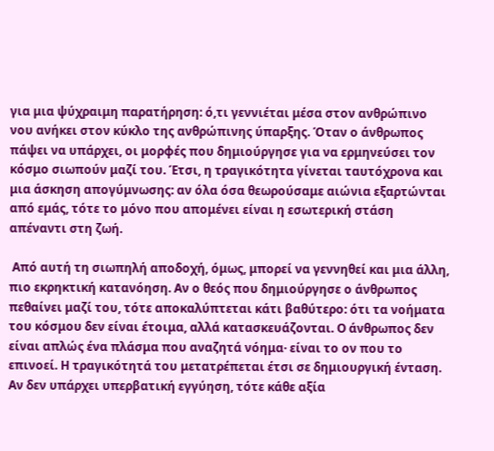για μια ψύχραιμη παρατήρηση: ό,τι γεννιέται μέσα στον ανθρώπινο νου ανήκει στον κύκλο της ανθρώπινης ύπαρξης. Όταν ο άνθρωπος πάψει να υπάρχει, οι μορφές που δημιούργησε για να ερμηνεύσει τον κόσμο σιωπούν μαζί του. Έτσι, η τραγικότητα γίνεται ταυτόχρονα και μια άσκηση απογύμνωσης: αν όλα όσα θεωρούσαμε αιώνια εξαρτώνται από εμάς, τότε το μόνο που απομένει είναι η εσωτερική στάση απέναντι στη ζωή.

 Από αυτή τη σιωπηλή αποδοχή, όμως, μπορεί να γεννηθεί και μια άλλη, πιο εκρηκτική κατανόηση. Αν ο θεός που δημιούργησε ο άνθρωπος πεθαίνει μαζί του, τότε αποκαλύπτεται κάτι βαθύτερο: ότι τα νοήματα του κόσμου δεν είναι έτοιμα, αλλά κατασκευάζονται. Ο άνθρωπος δεν είναι απλώς ένα πλάσμα που αναζητά νόημα· είναι το ον που το επινοεί. Η τραγικότητά του μετατρέπεται έτσι σε δημιουργική ένταση. Αν δεν υπάρχει υπερβατική εγγύηση, τότε κάθε αξία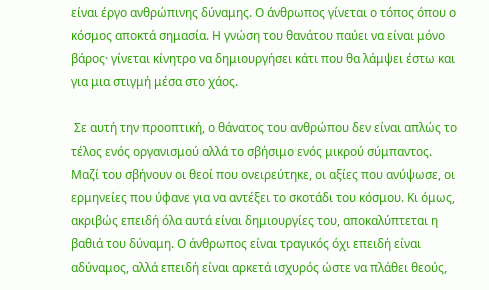είναι έργο ανθρώπινης δύναμης. Ο άνθρωπος γίνεται ο τόπος όπου ο κόσμος αποκτά σημασία. Η γνώση του θανάτου παύει να είναι μόνο βάρος· γίνεται κίνητρο να δημιουργήσει κάτι που θα λάμψει έστω και για μια στιγμή μέσα στο χάος.

 Σε αυτή την προοπτική, ο θάνατος του ανθρώπου δεν είναι απλώς το τέλος ενός οργανισμού αλλά το σβήσιμο ενός μικρού σύμπαντος. Μαζί του σβήνουν οι θεοί που ονειρεύτηκε, οι αξίες που ανύψωσε, οι ερμηνείες που ύφανε για να αντέξει το σκοτάδι του κόσμου. Κι όμως, ακριβώς επειδή όλα αυτά είναι δημιουργίες του, αποκαλύπτεται η βαθιά του δύναμη. Ο άνθρωπος είναι τραγικός όχι επειδή είναι αδύναμος, αλλά επειδή είναι αρκετά ισχυρός ώστε να πλάθει θεούς,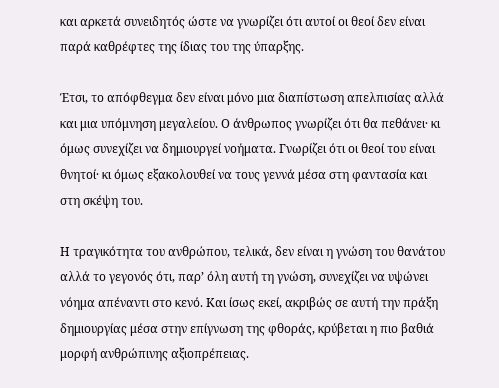και αρκετά συνειδητός ώστε να γνωρίζει ότι αυτοί οι θεοί δεν είναι παρά καθρέφτες της ίδιας του της ύπαρξης.

Έτσι, το απόφθεγμα δεν είναι μόνο μια διαπίστωση απελπισίας αλλά και μια υπόμνηση μεγαλείου. Ο άνθρωπος γνωρίζει ότι θα πεθάνει· κι όμως συνεχίζει να δημιουργεί νοήματα. Γνωρίζει ότι οι θεοί του είναι θνητοί· κι όμως εξακολουθεί να τους γεννά μέσα στη φαντασία και στη σκέψη του.

Η τραγικότητα του ανθρώπου, τελικά, δεν είναι η γνώση του θανάτου αλλά το γεγονός ότι, παρ’ όλη αυτή τη γνώση, συνεχίζει να υψώνει νόημα απέναντι στο κενό. Και ίσως εκεί, ακριβώς σε αυτή την πράξη δημιουργίας μέσα στην επίγνωση της φθοράς, κρύβεται η πιο βαθιά μορφή ανθρώπινης αξιοπρέπειας.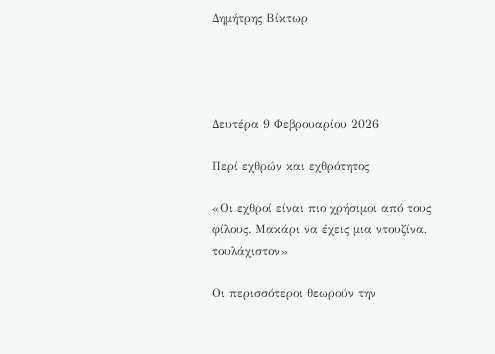Δημήτρης Βίκτωρ




Δευτέρα 9 Φεβρουαρίου 2026

Περί εχθρών και εχθρότητος

«Οι εχθροί είναι πιο χρήσιμοι από τους φίλους. Μακάρι να έχεις μια ντουζίνα, τουλάχιστον»

Οι περισσότεροι θεωρούν την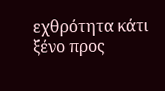εχθρότητα κάτι ξένο προς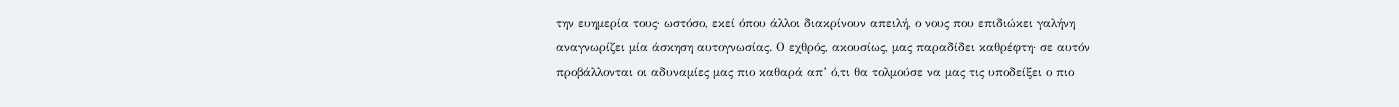την ευημερία τους∙ ωστόσο, εκεί όπου άλλοι διακρίνουν απειλή, ο νους που επιδιώκει γαλήνη αναγνωρίζει μία άσκηση αυτογνωσίας. Ο εχθρός, ακουσίως, μας παραδίδει καθρέφτη· σε αυτόν προβάλλονται οι αδυναμίες μας πιο καθαρά απ’ ό,τι θα τολμούσε να μας τις υποδείξει ο πιο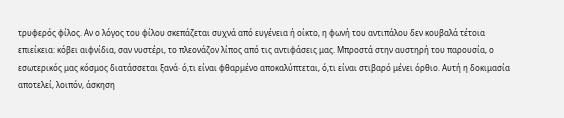τρυφερός φίλος. Αν ο λόγος του φίλου σκεπάζεται συχνά από ευγένεια ή οίκτο, η φωνή του αντιπάλου δεν κουβαλά τέτοια επιείκεια: κόβει αιφνίδια, σαν νυστέρι, το πλεονάζον λίπος από τις αντιφάσεις μας. Μπροστά στην αυστηρή του παρουσία, ο εσωτερικός μας κόσμος διατάσσεται ξανά· ό,τι είναι φθαρμένο αποκαλύπτεται, ό,τι είναι στιβαρό μένει όρθιο. Αυτή η δοκιμασία αποτελεί, λοιπόν, άσκηση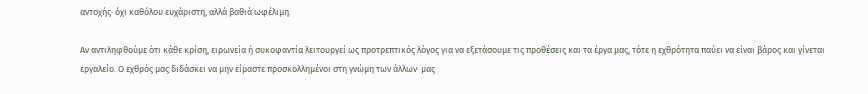αντοχής· όχι καθόλου ευχάριστη, αλλά βαθιά ωφέλιμη.

Αν αντιληφθούμε ότι κάθε κρίση, ειρωνεία ή συκοφαντία λειτουργεί ως προτρεπτικός λόγος για να εξετάσουμε τις προθέσεις και τα έργα μας, τότε η εχθρότητα παύει να είναι βάρος και γίνεται εργαλείο. Ο εχθρός μας διδάσκει να μην είμαστε προσκολλημένοι στη γνώμη των άλλων· μας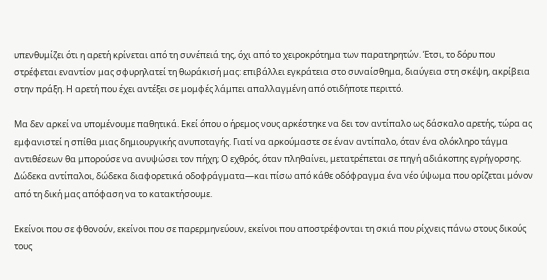υπενθυμίζει ότι η αρετή κρίνεται από τη συνέπειά της, όχι από το χειροκρότημα των παρατηρητών. Έτσι, το δόρυ που στρέφεται εναντίον μας σφυρηλατεί τη θωράκισή μας: επιβάλλει εγκράτεια στο συναίσθημα, διαύγεια στη σκέψη, ακρίβεια στην πράξη. Η αρετή που έχει αντέξει σε μομφές λάμπει απαλλαγμένη από οτιδήποτε περιττό.

Μα δεν αρκεί να υπομένουμε παθητικά. Εκεί όπου ο ήρεμος νους αρκέστηκε να δει τον αντίπαλο ως δάσκαλο αρετής, τώρα ας εμφανιστεί η σπίθα μιας δημιουργικής ανυποταγής. Γιατί να αρκούμαστε σε έναν αντίπαλο, όταν ένα ολόκληρο τάγμα αντιθέσεων θα μπορούσε να ανυψώσει τον πήχη; Ο εχθρός, όταν πληθαίνει, μετατρέπεται σε πηγή αδιάκοπης εγρήγορσης. Δώδεκα αντίπαλοι, δώδεκα διαφορετικά οδοφράγματα—και πίσω από κάθε οδόφραγμα ένα νέο ύψωμα που ορίζεται μόνον από τη δική μας απόφαση να το κατακτήσουμε.

Εκείνοι που σε φθονούν, εκείνοι που σε παρερμηνεύουν, εκείνοι που αποστρέφονται τη σκιά που ρίχνεις πάνω στους δικούς τους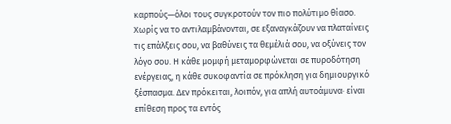καρπούς—όλοι τους συγκροτούν τον πιο πολύτιμο θίασο. Χωρίς να το αντιλαμβάνονται, σε εξαναγκάζουν να πλαταίνεις τις επάλξεις σου, να βαθύνεις τα θεμέλιά σου, να οξύνεις τον λόγο σου. Η κάθε μομφή μεταμορφώνεται σε πυροδότηση ενέργειας, η κάθε συκοφαντία σε πρόκληση για δημιουργικό ξέσπασμα. Δεν πρόκειται, λοιπόν, για απλή αυτοάμυνα· είναι επίθεση προς τα εντός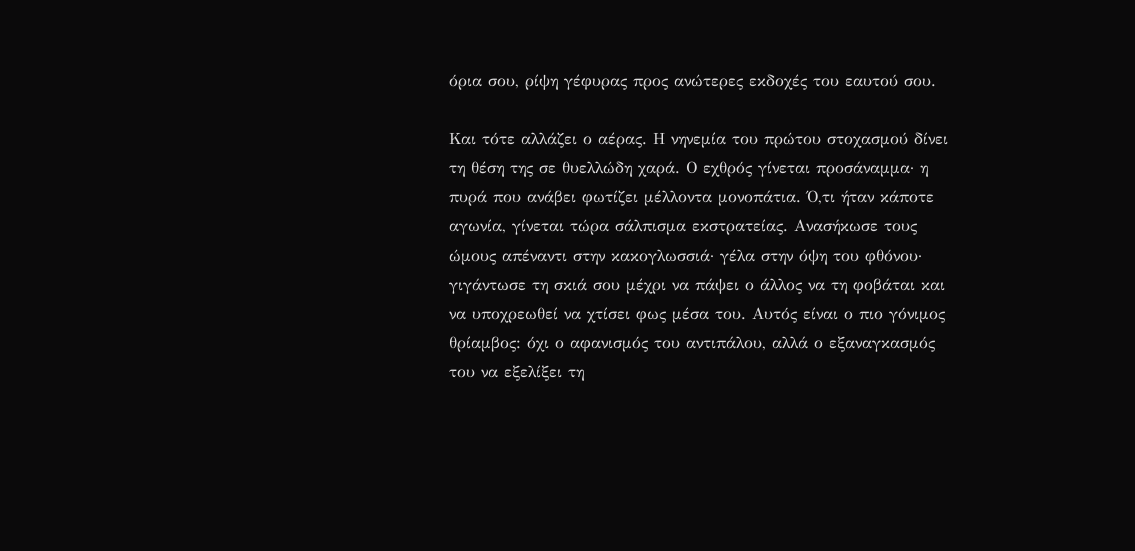όρια σου, ρίψη γέφυρας προς ανώτερες εκδοχές του εαυτού σου.

Και τότε αλλάζει ο αέρας. Η νηνεμία του πρώτου στοχασμού δίνει τη θέση της σε θυελλώδη χαρά. Ο εχθρός γίνεται προσάναμμα· η πυρά που ανάβει φωτίζει μέλλοντα μονοπάτια. Ό,τι ήταν κάποτε αγωνία, γίνεται τώρα σάλπισμα εκστρατείας. Ανασήκωσε τους ώμους απέναντι στην κακογλωσσιά· γέλα στην όψη του φθόνου· γιγάντωσε τη σκιά σου μέχρι να πάψει ο άλλος να τη φοβάται και να υποχρεωθεί να χτίσει φως μέσα του. Αυτός είναι ο πιο γόνιμος θρίαμβος: όχι ο αφανισμός του αντιπάλου, αλλά ο εξαναγκασμός του να εξελίξει τη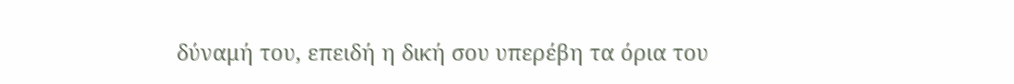δύναμή του, επειδή η δική σου υπερέβη τα όρια του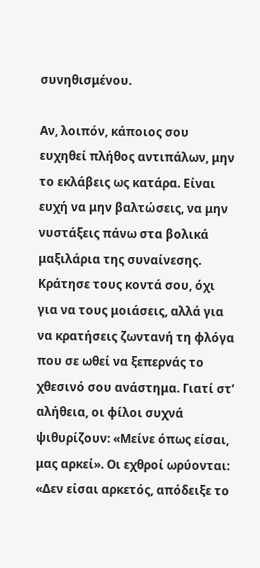συνηθισμένου.

Αν, λοιπόν, κάποιος σου ευχηθεί πλήθος αντιπάλων, μην το εκλάβεις ως κατάρα. Είναι ευχή να μην βαλτώσεις, να μην νυστάξεις πάνω στα βολικά μαξιλάρια της συναίνεσης. Κράτησε τους κοντά σου, όχι για να τους μοιάσεις, αλλά για να κρατήσεις ζωντανή τη φλόγα που σε ωθεί να ξεπερνάς το χθεσινό σου ανάστημα. Γιατί στ’ αλήθεια, οι φίλοι συχνά ψιθυρίζουν: «Μείνε όπως είσαι, μας αρκεί». Οι εχθροί ωρύονται: «Δεν είσαι αρκετός, απόδειξε το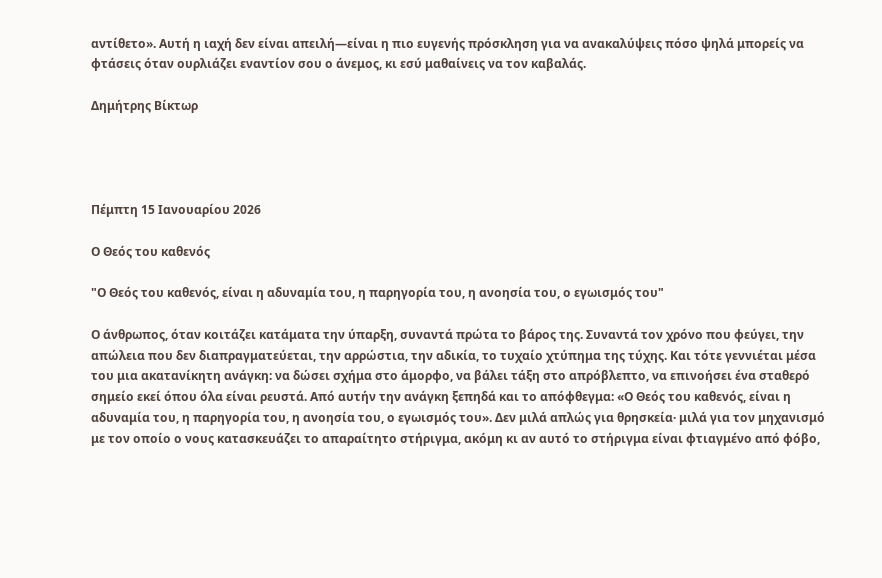αντίθετο». Αυτή η ιαχή δεν είναι απειλή—είναι η πιο ευγενής πρόσκληση για να ανακαλύψεις πόσο ψηλά μπορείς να φτάσεις όταν ουρλιάζει εναντίον σου ο άνεμος, κι εσύ μαθαίνεις να τον καβαλάς.

Δημήτρης Βίκτωρ




Πέμπτη 15 Ιανουαρίου 2026

Ο Θεός του καθενός

"Ο Θεός του καθενός, είναι η αδυναμία του, η παρηγορία του, η ανοησία του, ο εγωισμός του"

Ο άνθρωπος, όταν κοιτάζει κατάματα την ύπαρξη, συναντά πρώτα το βάρος της. Συναντά τον χρόνο που φεύγει, την απώλεια που δεν διαπραγματεύεται, την αρρώστια, την αδικία, το τυχαίο χτύπημα της τύχης. Και τότε γεννιέται μέσα του μια ακατανίκητη ανάγκη: να δώσει σχήμα στο άμορφο, να βάλει τάξη στο απρόβλεπτο, να επινοήσει ένα σταθερό σημείο εκεί όπου όλα είναι ρευστά. Από αυτήν την ανάγκη ξεπηδά και το απόφθεγμα: «Ο Θεός του καθενός, είναι η αδυναμία του, η παρηγορία του, η ανοησία του, ο εγωισμός του». Δεν μιλά απλώς για θρησκεία· μιλά για τον μηχανισμό με τον οποίο ο νους κατασκευάζει το απαραίτητο στήριγμα, ακόμη κι αν αυτό το στήριγμα είναι φτιαγμένο από φόβο,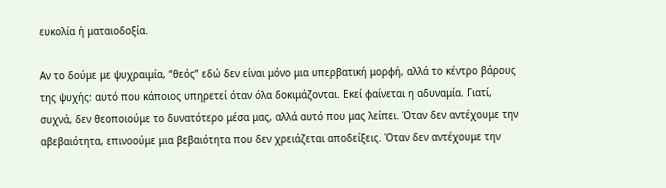ευκολία ή ματαιοδοξία.

Αν το δούμε με ψυχραιμία, “θεός” εδώ δεν είναι μόνο μια υπερβατική μορφή, αλλά το κέντρο βάρους της ψυχής: αυτό που κάποιος υπηρετεί όταν όλα δοκιμάζονται. Εκεί φαίνεται η αδυναμία. Γιατί, συχνά, δεν θεοποιούμε το δυνατότερο μέσα μας, αλλά αυτό που μας λείπει. Όταν δεν αντέχουμε την αβεβαιότητα, επινοούμε μια βεβαιότητα που δεν χρειάζεται αποδείξεις. Όταν δεν αντέχουμε την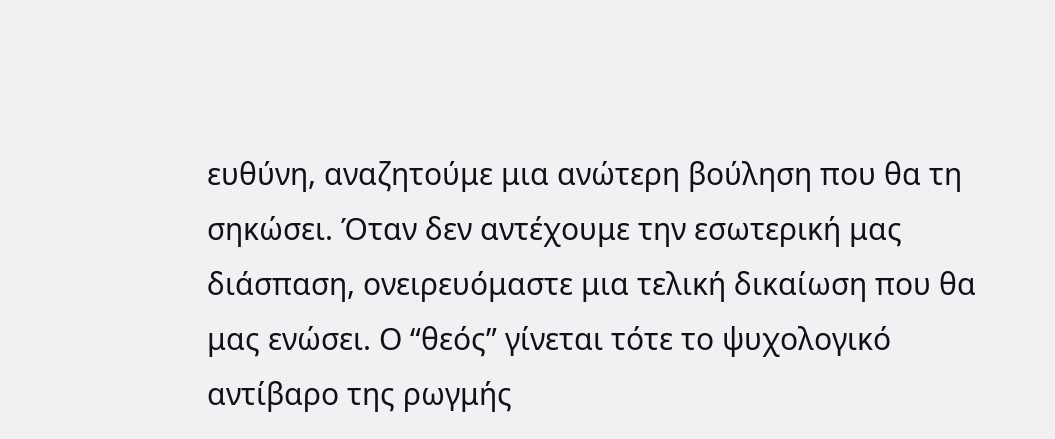ευθύνη, αναζητούμε μια ανώτερη βούληση που θα τη σηκώσει. Όταν δεν αντέχουμε την εσωτερική μας διάσπαση, ονειρευόμαστε μια τελική δικαίωση που θα μας ενώσει. Ο “θεός” γίνεται τότε το ψυχολογικό αντίβαρο της ρωγμής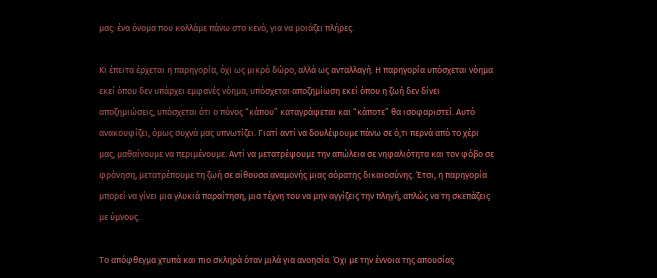μας: ένα όνομα που κολλάμε πάνω στο κενό, για να μοιάζει πλήρες.

Κι έπειτα έρχεται η παρηγορία, όχι ως μικρό δώρο, αλλά ως ανταλλαγή. Η παρηγορία υπόσχεται νόημα εκεί όπου δεν υπάρχει εμφανές νόημα, υπόσχεται αποζημίωση εκεί όπου η ζωή δεν δίνει αποζημιώσεις, υπόσχεται ότι ο πόνος “κάπου” καταγράφεται και “κάποτε” θα ισοφαριστεί. Αυτό ανακουφίζει, όμως συχνά μας υπνωτίζει. Γιατί αντί να δουλέψουμε πάνω σε ό,τι περνά από το χέρι μας, μαθαίνουμε να περιμένουμε. Αντί να μετατρέψουμε την απώλεια σε νηφαλιότητα και τον φόβο σε φρόνηση, μετατρέπουμε τη ζωή σε αίθουσα αναμονής μιας αόρατης δικαιοσύνης. Έτσι, η παρηγορία μπορεί να γίνει μια γλυκιά παραίτηση, μια τέχνη του να μην αγγίζεις την πληγή, απλώς να τη σκεπάζεις με ύμνους.

Το απόφθεγμα χτυπά και πιο σκληρά όταν μιλά για ανοησία. Όχι με την έννοια της απουσίας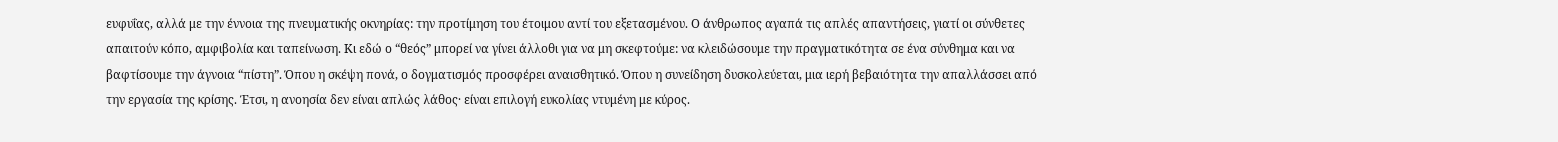ευφυΐας, αλλά με την έννοια της πνευματικής οκνηρίας: την προτίμηση του έτοιμου αντί του εξετασμένου. Ο άνθρωπος αγαπά τις απλές απαντήσεις, γιατί οι σύνθετες απαιτούν κόπο, αμφιβολία και ταπείνωση. Κι εδώ ο “θεός” μπορεί να γίνει άλλοθι για να μη σκεφτούμε: να κλειδώσουμε την πραγματικότητα σε ένα σύνθημα και να βαφτίσουμε την άγνοια “πίστη”. Όπου η σκέψη πονά, ο δογματισμός προσφέρει αναισθητικό. Όπου η συνείδηση δυσκολεύεται, μια ιερή βεβαιότητα την απαλλάσσει από την εργασία της κρίσης. Έτσι, η ανοησία δεν είναι απλώς λάθος· είναι επιλογή ευκολίας ντυμένη με κύρος.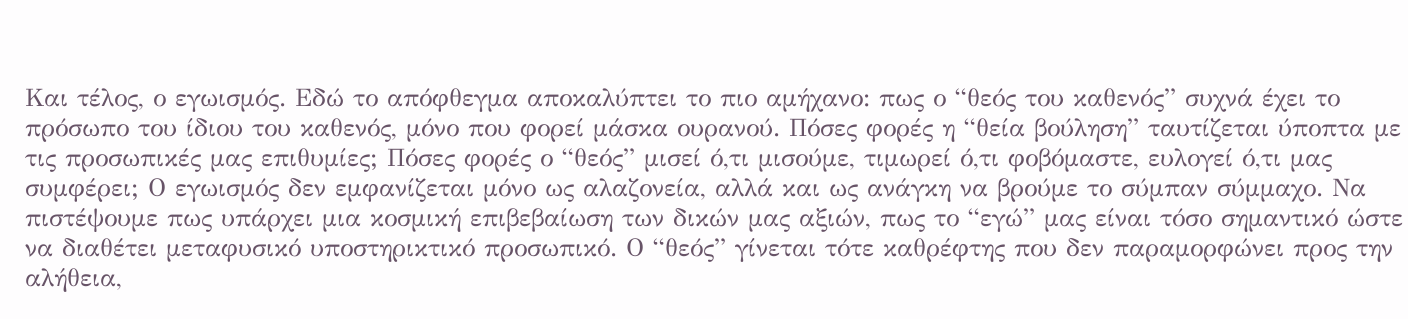Και τέλος, ο εγωισμός. Εδώ το απόφθεγμα αποκαλύπτει το πιο αμήχανο: πως ο “θεός του καθενός” συχνά έχει το πρόσωπο του ίδιου του καθενός, μόνο που φορεί μάσκα ουρανού. Πόσες φορές η “θεία βούληση” ταυτίζεται ύποπτα με τις προσωπικές μας επιθυμίες; Πόσες φορές ο “θεός” μισεί ό,τι μισούμε, τιμωρεί ό,τι φοβόμαστε, ευλογεί ό,τι μας συμφέρει; Ο εγωισμός δεν εμφανίζεται μόνο ως αλαζονεία, αλλά και ως ανάγκη να βρούμε το σύμπαν σύμμαχο. Να πιστέψουμε πως υπάρχει μια κοσμική επιβεβαίωση των δικών μας αξιών, πως το “εγώ” μας είναι τόσο σημαντικό ώστε να διαθέτει μεταφυσικό υποστηρικτικό προσωπικό. Ο “θεός” γίνεται τότε καθρέφτης που δεν παραμορφώνει προς την αλήθεια,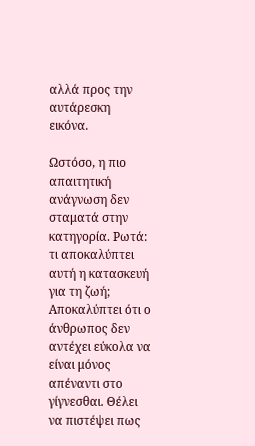αλλά προς την αυτάρεσκη εικόνα.

Ωστόσο, η πιο απαιτητική ανάγνωση δεν σταματά στην κατηγορία. Ρωτά: τι αποκαλύπτει αυτή η κατασκευή για τη ζωή; Αποκαλύπτει ότι ο άνθρωπος δεν αντέχει εύκολα να είναι μόνος απέναντι στο γίγνεσθαι. Θέλει να πιστέψει πως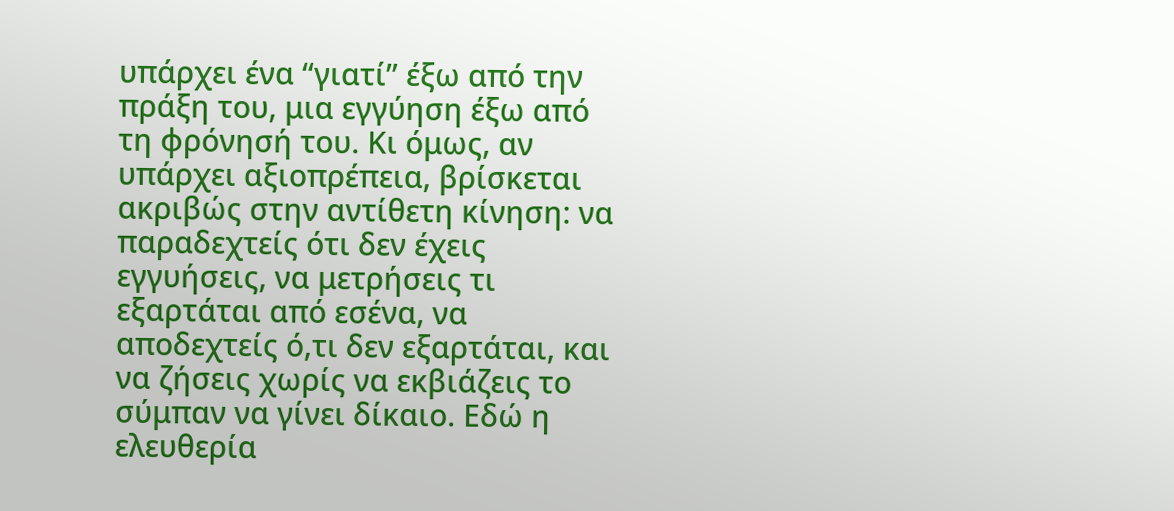υπάρχει ένα “γιατί” έξω από την πράξη του, μια εγγύηση έξω από τη φρόνησή του. Κι όμως, αν υπάρχει αξιοπρέπεια, βρίσκεται ακριβώς στην αντίθετη κίνηση: να παραδεχτείς ότι δεν έχεις εγγυήσεις, να μετρήσεις τι εξαρτάται από εσένα, να αποδεχτείς ό,τι δεν εξαρτάται, και να ζήσεις χωρίς να εκβιάζεις το σύμπαν να γίνει δίκαιο. Εδώ η ελευθερία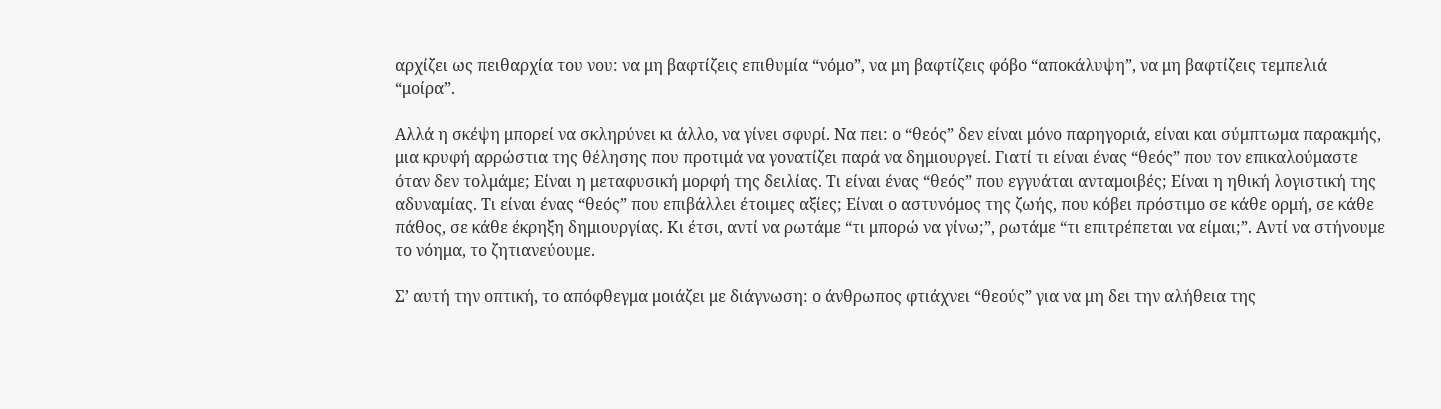αρχίζει ως πειθαρχία του νου: να μη βαφτίζεις επιθυμία “νόμο”, να μη βαφτίζεις φόβο “αποκάλυψη”, να μη βαφτίζεις τεμπελιά “μοίρα”.

Αλλά η σκέψη μπορεί να σκληρύνει κι άλλο, να γίνει σφυρί. Να πει: ο “θεός” δεν είναι μόνο παρηγοριά, είναι και σύμπτωμα παρακμής, μια κρυφή αρρώστια της θέλησης που προτιμά να γονατίζει παρά να δημιουργεί. Γιατί τι είναι ένας “θεός” που τον επικαλούμαστε όταν δεν τολμάμε; Είναι η μεταφυσική μορφή της δειλίας. Τι είναι ένας “θεός” που εγγυάται ανταμοιβές; Είναι η ηθική λογιστική της αδυναμίας. Τι είναι ένας “θεός” που επιβάλλει έτοιμες αξίες; Είναι ο αστυνόμος της ζωής, που κόβει πρόστιμο σε κάθε ορμή, σε κάθε πάθος, σε κάθε έκρηξη δημιουργίας. Κι έτσι, αντί να ρωτάμε “τι μπορώ να γίνω;”, ρωτάμε “τι επιτρέπεται να είμαι;”. Αντί να στήνουμε το νόημα, το ζητιανεύουμε.

Σ’ αυτή την οπτική, το απόφθεγμα μοιάζει με διάγνωση: ο άνθρωπος φτιάχνει “θεούς” για να μη δει την αλήθεια της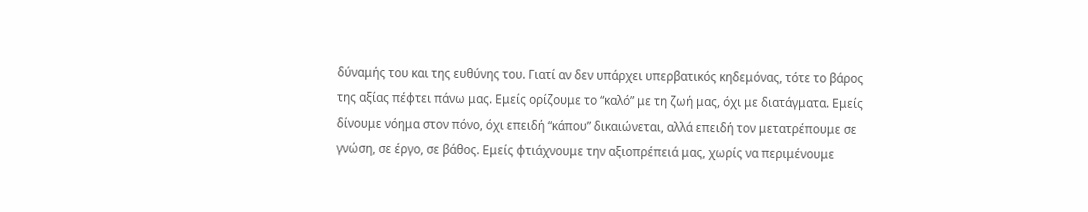δύναμής του και της ευθύνης του. Γιατί αν δεν υπάρχει υπερβατικός κηδεμόνας, τότε το βάρος της αξίας πέφτει πάνω μας. Εμείς ορίζουμε το “καλό” με τη ζωή μας, όχι με διατάγματα. Εμείς δίνουμε νόημα στον πόνο, όχι επειδή “κάπου” δικαιώνεται, αλλά επειδή τον μετατρέπουμε σε γνώση, σε έργο, σε βάθος. Εμείς φτιάχνουμε την αξιοπρέπειά μας, χωρίς να περιμένουμε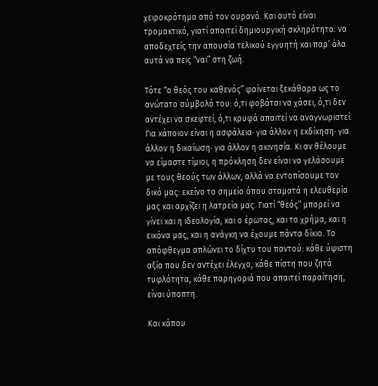χειροκρότημα από τον ουρανό. Και αυτό είναι τρομακτικό, γιατί απαιτεί δημιουργική σκληρότητα: να αποδεχτείς την απουσία τελικού εγγυητή και παρ’ όλα αυτά να πεις “ναι” στη ζωή.

Τότε “ο θεός του καθενός” φαίνεται ξεκάθαρα ως το ανώτατο σύμβολό του: ό,τι φοβάται να χάσει, ό,τι δεν αντέχει να σκεφτεί, ό,τι κρυφά απαιτεί να αναγνωριστεί. Για κάποιον είναι η ασφάλεια· για άλλον η εκδίκηση· για άλλον η δικαίωση· για άλλον η ακινησία. Κι αν θέλουμε να είμαστε τίμιοι, η πρόκληση δεν είναι να γελάσουμε με τους θεούς των άλλων, αλλά να εντοπίσουμε τον δικό μας: εκείνο το σημείο όπου σταματά η ελευθερία μας και αρχίζει η λατρεία μας. Γιατί “θεός” μπορεί να γίνει και η ιδεολογία, και ο έρωτας, και το χρήμα, και η εικόνα μας, και η ανάγκη να έχουμε πάντα δίκιο. Το απόφθεγμα απλώνει το δίχτυ του παντού: κάθε ύψιστη αξία που δεν αντέχει έλεγχο, κάθε πίστη που ζητά τυφλότητα, κάθε παρηγοριά που απαιτεί παραίτηση, είναι ύποπτη.

Και κάπου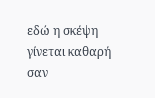εδώ η σκέψη γίνεται καθαρή σαν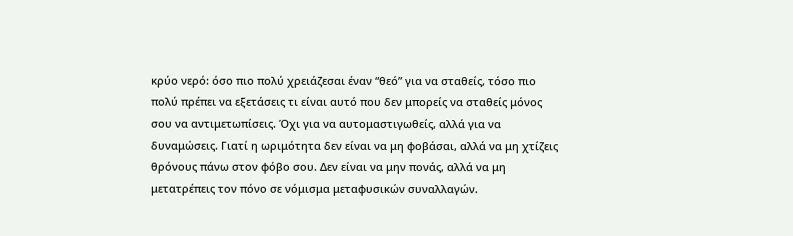κρύο νερό: όσο πιο πολύ χρειάζεσαι έναν “θεό” για να σταθείς, τόσο πιο πολύ πρέπει να εξετάσεις τι είναι αυτό που δεν μπορείς να σταθείς μόνος σου να αντιμετωπίσεις. Όχι για να αυτομαστιγωθείς, αλλά για να δυναμώσεις. Γιατί η ωριμότητα δεν είναι να μη φοβάσαι, αλλά να μη χτίζεις θρόνους πάνω στον φόβο σου. Δεν είναι να μην πονάς, αλλά να μη μετατρέπεις τον πόνο σε νόμισμα μεταφυσικών συναλλαγών.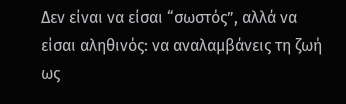Δεν είναι να είσαι “σωστός”, αλλά να είσαι αληθινός: να αναλαμβάνεις τη ζωή ως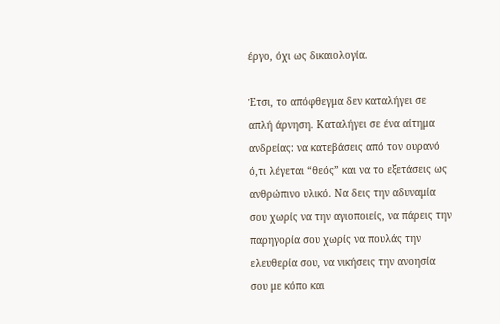έργο, όχι ως δικαιολογία.

Έτσι, το απόφθεγμα δεν καταλήγει σε απλή άρνηση. Καταλήγει σε ένα αίτημα ανδρείας: να κατεβάσεις από τον ουρανό ό,τι λέγεται “θεός” και να το εξετάσεις ως ανθρώπινο υλικό. Να δεις την αδυναμία σου χωρίς να την αγιοποιείς, να πάρεις την παρηγορία σου χωρίς να πουλάς την ελευθερία σου, να νικήσεις την ανοησία σου με κόπο και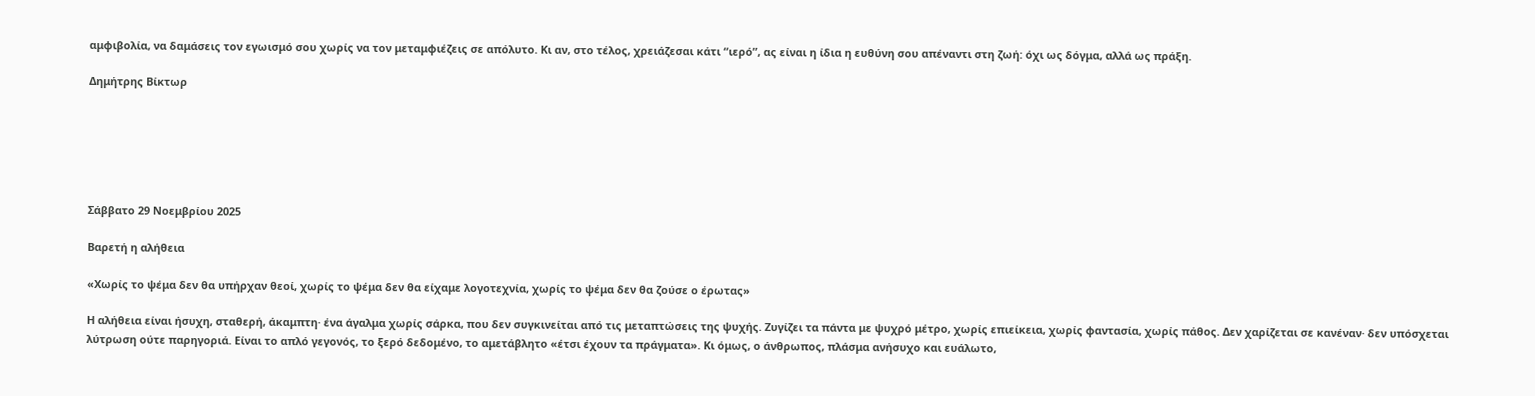αμφιβολία, να δαμάσεις τον εγωισμό σου χωρίς να τον μεταμφιέζεις σε απόλυτο. Κι αν, στο τέλος, χρειάζεσαι κάτι “ιερό”, ας είναι η ίδια η ευθύνη σου απέναντι στη ζωή: όχι ως δόγμα, αλλά ως πράξη.

Δημήτρης Βίκτωρ






Σάββατο 29 Νοεμβρίου 2025

Βαρετή η αλήθεια

«Χωρίς το ψέμα δεν θα υπήρχαν θεοί, χωρίς το ψέμα δεν θα είχαμε λογοτεχνία, χωρίς το ψέμα δεν θα ζούσε ο έρωτας»

Η αλήθεια είναι ήσυχη, σταθερή, άκαμπτη· ένα άγαλμα χωρίς σάρκα, που δεν συγκινείται από τις μεταπτώσεις της ψυχής. Ζυγίζει τα πάντα με ψυχρό μέτρο, χωρίς επιείκεια, χωρίς φαντασία, χωρίς πάθος. Δεν χαρίζεται σε κανέναν· δεν υπόσχεται λύτρωση ούτε παρηγοριά. Είναι το απλό γεγονός, το ξερό δεδομένο, το αμετάβλητο «έτσι έχουν τα πράγματα». Κι όμως, ο άνθρωπος, πλάσμα ανήσυχο και ευάλωτο,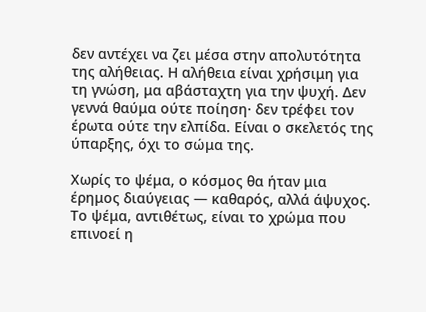δεν αντέχει να ζει μέσα στην απολυτότητα της αλήθειας. Η αλήθεια είναι χρήσιμη για τη γνώση, μα αβάσταχτη για την ψυχή. Δεν γεννά θαύμα ούτε ποίηση· δεν τρέφει τον έρωτα ούτε την ελπίδα. Είναι ο σκελετός της ύπαρξης, όχι το σώμα της.

Χωρίς το ψέμα, ο κόσμος θα ήταν μια έρημος διαύγειας — καθαρός, αλλά άψυχος. Το ψέμα, αντιθέτως, είναι το χρώμα που επινοεί η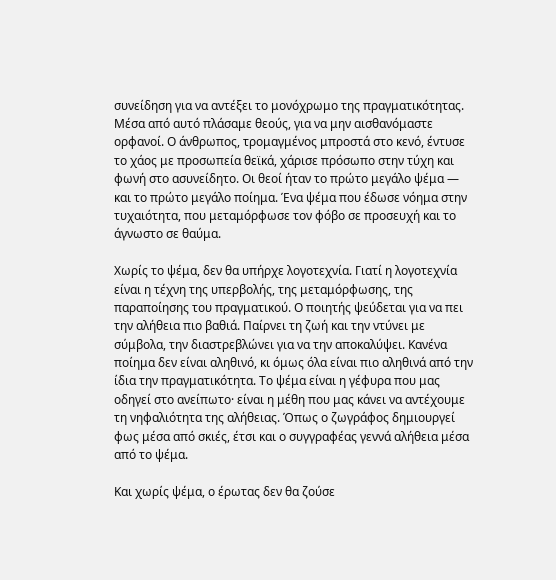συνείδηση για να αντέξει το μονόχρωμο της πραγματικότητας. Μέσα από αυτό πλάσαμε θεούς, για να μην αισθανόμαστε ορφανοί. Ο άνθρωπος, τρομαγμένος μπροστά στο κενό, έντυσε το χάος με προσωπεία θεϊκά, χάρισε πρόσωπο στην τύχη και φωνή στο ασυνείδητο. Οι θεοί ήταν το πρώτο μεγάλο ψέμα — και το πρώτο μεγάλο ποίημα. Ένα ψέμα που έδωσε νόημα στην τυχαιότητα, που μεταμόρφωσε τον φόβο σε προσευχή και το άγνωστο σε θαύμα.

Χωρίς το ψέμα, δεν θα υπήρχε λογοτεχνία. Γιατί η λογοτεχνία είναι η τέχνη της υπερβολής, της μεταμόρφωσης, της παραποίησης του πραγματικού. Ο ποιητής ψεύδεται για να πει την αλήθεια πιο βαθιά. Παίρνει τη ζωή και την ντύνει με σύμβολα, την διαστρεβλώνει για να την αποκαλύψει. Κανένα ποίημα δεν είναι αληθινό, κι όμως όλα είναι πιο αληθινά από την ίδια την πραγματικότητα. Το ψέμα είναι η γέφυρα που μας οδηγεί στο ανείπωτο· είναι η μέθη που μας κάνει να αντέχουμε τη νηφαλιότητα της αλήθειας. Όπως ο ζωγράφος δημιουργεί φως μέσα από σκιές, έτσι και ο συγγραφέας γεννά αλήθεια μέσα από το ψέμα.

Και χωρίς ψέμα, ο έρωτας δεν θα ζούσε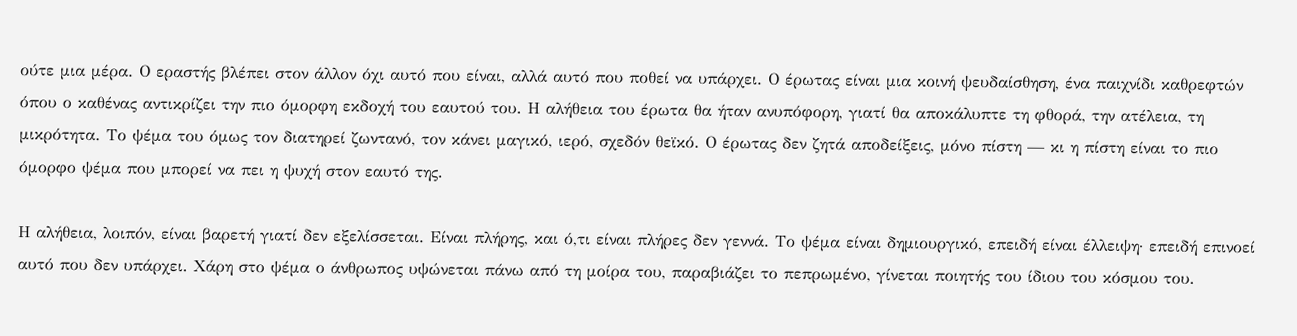ούτε μια μέρα. Ο εραστής βλέπει στον άλλον όχι αυτό που είναι, αλλά αυτό που ποθεί να υπάρχει. Ο έρωτας είναι μια κοινή ψευδαίσθηση, ένα παιχνίδι καθρεφτών όπου ο καθένας αντικρίζει την πιο όμορφη εκδοχή του εαυτού του. Η αλήθεια του έρωτα θα ήταν ανυπόφορη, γιατί θα αποκάλυπτε τη φθορά, την ατέλεια, τη μικρότητα. Το ψέμα του όμως τον διατηρεί ζωντανό, τον κάνει μαγικό, ιερό, σχεδόν θεϊκό. Ο έρωτας δεν ζητά αποδείξεις, μόνο πίστη — κι η πίστη είναι το πιο όμορφο ψέμα που μπορεί να πει η ψυχή στον εαυτό της.

Η αλήθεια, λοιπόν, είναι βαρετή γιατί δεν εξελίσσεται. Είναι πλήρης, και ό,τι είναι πλήρες δεν γεννά. Το ψέμα είναι δημιουργικό, επειδή είναι έλλειψη· επειδή επινοεί αυτό που δεν υπάρχει. Χάρη στο ψέμα ο άνθρωπος υψώνεται πάνω από τη μοίρα του, παραβιάζει το πεπρωμένο, γίνεται ποιητής του ίδιου του κόσμου του.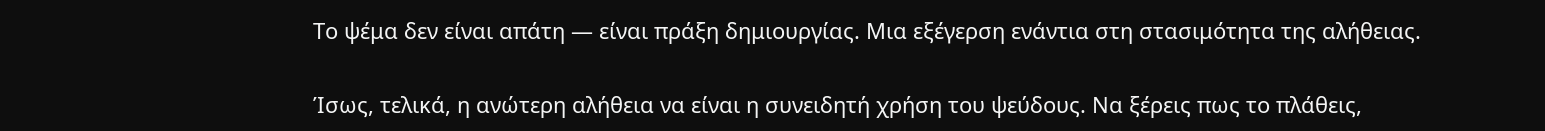Το ψέμα δεν είναι απάτη — είναι πράξη δημιουργίας. Μια εξέγερση ενάντια στη στασιμότητα της αλήθειας.

Ίσως, τελικά, η ανώτερη αλήθεια να είναι η συνειδητή χρήση του ψεύδους. Να ξέρεις πως το πλάθεις,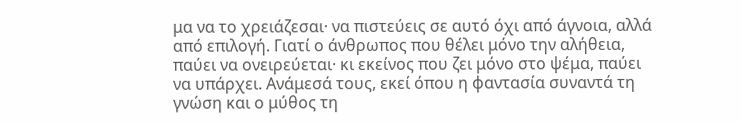μα να το χρειάζεσαι· να πιστεύεις σε αυτό όχι από άγνοια, αλλά από επιλογή. Γιατί ο άνθρωπος που θέλει μόνο την αλήθεια, παύει να ονειρεύεται· κι εκείνος που ζει μόνο στο ψέμα, παύει να υπάρχει. Ανάμεσά τους, εκεί όπου η φαντασία συναντά τη γνώση και ο μύθος τη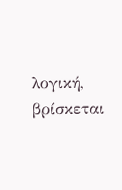λογική, βρίσκεται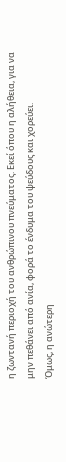η ζωντανή περιοχή του ανθρώπινου πνεύματος. Εκεί όπου η αλήθεια, για να μην πεθάνει από ανία, φορά το ένδυμα του ψεύδους και χορεύει.
Όμως, η ανώτερη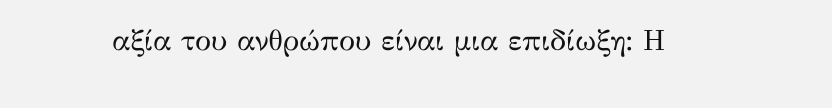αξία του ανθρώπου είναι μια επιδίωξη: Η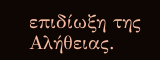επιδίωξη της Αλήθειας.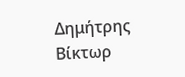Δημήτρης Βίκτωρ